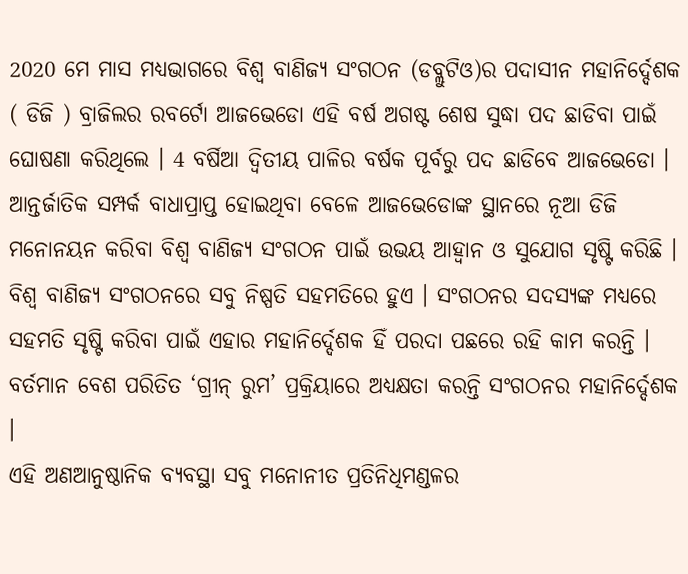2020 ମେ ମାସ ମଧ୍ୟଭାଗରେ ବିଶ୍ବ ବାଣିଜ୍ୟ ସଂଗଠନ (ଡବ୍ଲୁଟିଓ)ର ପଦାସୀନ ମହାନିର୍ଦ୍ଦେଶକ ( ଡିଜି ) ବ୍ରାଜିଲର ରବର୍ଟୋ ଆଜଭେଡୋ ଏହି ବର୍ଷ ଅଗଷ୍ଟ ଶେଷ ସୁଦ୍ଧା ପଦ ଛାଡିବା ପାଇଁ ଘୋଷଣା କରିଥିଲେ । 4 ବର୍ଷିଆ ଦ୍ବିତୀୟ ପାଳିର ବର୍ଷକ ପୂର୍ବରୁ ପଦ ଛାଡିବେ ଆଜଭେଡୋ । ଆନ୍ତର୍ଜାତିକ ସମ୍ପର୍କ ବାଧାପ୍ରାପ୍ତ ହୋଇଥିବା ବେଳେ ଆଜଭେଡୋଙ୍କ ସ୍ଥାନରେ ନୂଆ ଡିଜି ମନୋନୟନ କରିବା ବିଶ୍ବ ବାଣିଜ୍ୟ ସଂଗଠନ ପାଇଁ ଉଭୟ ଆହ୍ବାନ ଓ ସୁଯୋଗ ସୃଷ୍ଟି କରିଛି ।
ବିଶ୍ବ ବାଣିଜ୍ୟ ସଂଗଠନରେ ସବୁ ନିଷ୍ପତି ସହମତିରେ ହୁଏ । ସଂଗଠନର ସଦସ୍ୟଙ୍କ ମଧ୍ୟରେ ସହମତି ସୃଷ୍ଟି କରିବା ପାଇଁ ଏହାର ମହାନିର୍ଦ୍ଦେଶକ ହିଁ ପରଦା ପଛରେ ରହି କାମ କରନ୍ତି । ବର୍ତମାନ ବେଶ ପରିତିତ ‘ଗ୍ରୀନ୍ ରୁମ’ ପ୍ରକ୍ରିୟାରେ ଅଧ୍ୟକ୍ଷତା କରନ୍ତି ସଂଗଠନର ମହାନିର୍ଦ୍ଦେଶକ ।
ଏହି ଅଣଆନୁଷ୍ଠାନିକ ବ୍ୟବସ୍ଥା ସବୁ ମନୋନୀତ ପ୍ରତିନିଧିମଣ୍ଡଳର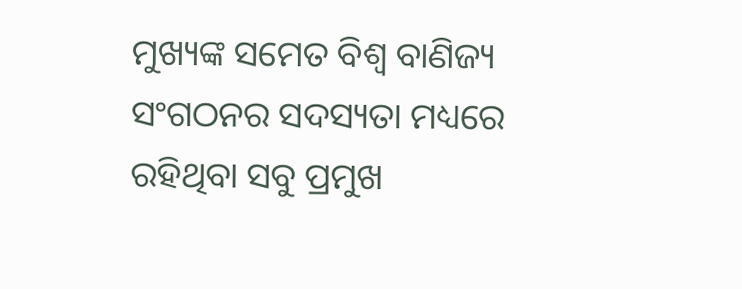ମୁଖ୍ୟଙ୍କ ସମେତ ବିଶ୍ବ ବାଣିଜ୍ୟ ସଂଗଠନର ସଦସ୍ୟତା ମଧ୍ୟରେ ରହିଥିବା ସବୁ ପ୍ରମୁଖ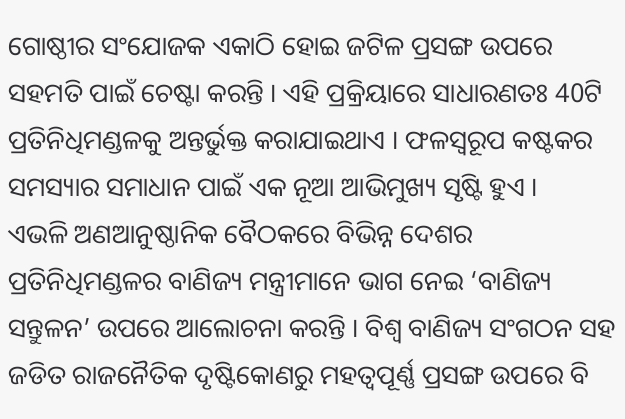ଗୋଷ୍ଠୀର ସଂଯୋଜକ ଏକାଠି ହୋଇ ଜଟିଳ ପ୍ରସଙ୍ଗ ଉପରେ ସହମତି ପାଇଁ ଚେଷ୍ଟା କରନ୍ତି । ଏହି ପ୍ରକ୍ରିୟାରେ ସାଧାରଣତଃ 40ଟି ପ୍ରତିନିଧିମଣ୍ଡଳକୁ ଅନ୍ତର୍ଭୁକ୍ତ କରାଯାଇଥାଏ । ଫଳସ୍ବରୂପ କଷ୍ଟକର ସମସ୍ୟାର ସମାଧାନ ପାଇଁ ଏକ ନୂଆ ଆଭିମୁଖ୍ୟ ସୃଷ୍ଟି ହୁଏ ।
ଏଭଳି ଅଣଆନୁଷ୍ଠାନିକ ବୈଠକରେ ବିଭିନ୍ନ ଦେଶର ପ୍ରତିନିଧିମଣ୍ଡଳର ବାଣିଜ୍ୟ ମନ୍ତ୍ରୀମାନେ ଭାଗ ନେଇ ‘ବାଣିଜ୍ୟ ସନ୍ତୁଳନ’ ଉପରେ ଆଲୋଚନା କରନ୍ତି । ବିଶ୍ବ ବାଣିଜ୍ୟ ସଂଗଠନ ସହ ଜଡିତ ରାଜନୈତିକ ଦୃଷ୍ଟିକୋଣରୁ ମହତ୍ବପୂର୍ଣ୍ଣ ପ୍ରସଙ୍ଗ ଉପରେ ବି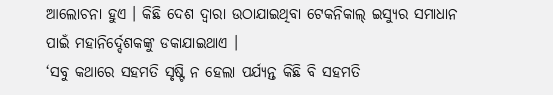ଆଲୋଚନା ହୁଏ । କିଛି ଦେଶ ଦ୍ବାରା ଉଠାଯାଇଥିବା ଟେକନିକାଲ୍ ଇସ୍ୟୁର ସମାଧାନ ପାଇଁ ମହାନିର୍ଦ୍ଦେଶକଙ୍କୁ ଡକାଯାଇଥାଏ ।
‘ସବୁ କଥାରେ ସହମତି ସୃଷ୍ଟି ନ ହେଲା ପର୍ଯ୍ୟନ୍ତ କିଛି ବି ସହମତି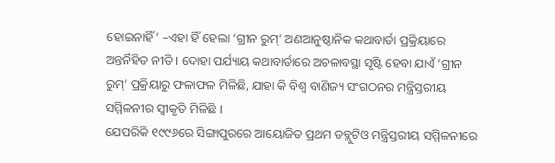ହୋଇନାହିଁ’ –ଏହା ହିଁ ହେଲା ‘ଗ୍ରୀନ ରୁମ୍’ ଅଣଆନୁଷ୍ଠାନିକ କଥାବାର୍ତା ପ୍ରକ୍ରିୟାରେ ଅନ୍ତର୍ନିହିତ ନୀତି । ଦୋହା ପର୍ଯ୍ୟାୟ କଥାବାର୍ତାରେ ଅଚଳାବସ୍ଥା ସୃଷ୍ଟି ହେବା ଯାଏଁ ‘ଗ୍ରୀନ ରୁମ୍’ ପ୍ରକ୍ରିୟାରୁ ଫଳାଫଳ ମିଳିଛି, ଯାହା କି ବିଶ୍ବ ବାଣିଜ୍ୟ ସଂଗଠନର ମନ୍ତ୍ରିସ୍ତରୀୟ ସମ୍ମିଳନୀର ସ୍ବୀକୃତି ମିଳିଛି ।
ଯେପରିକି ୧୯୯୬ରେ ସିଙ୍ଗାପୁରରେ ଆୟୋଜିତ ପ୍ରଥମ ଡବ୍ଲୁଟିଓ ମନ୍ତ୍ରିସ୍ତରୀୟ ସମ୍ମିଳନୀରେ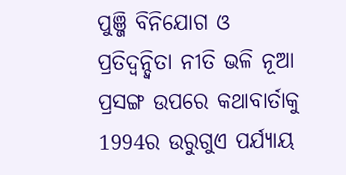ପୁଞ୍ଜି ବିନିଯୋଗ ଓ ପ୍ରତିଦ୍ବନ୍ଦ୍ବିତା ନୀତି ଭଳି ନୂଆ ପ୍ରସଙ୍ଗ ଉପରେ କଥାବାର୍ତାକୁ 1994ର ଉରୁଗୁଏ ପର୍ଯ୍ୟାୟ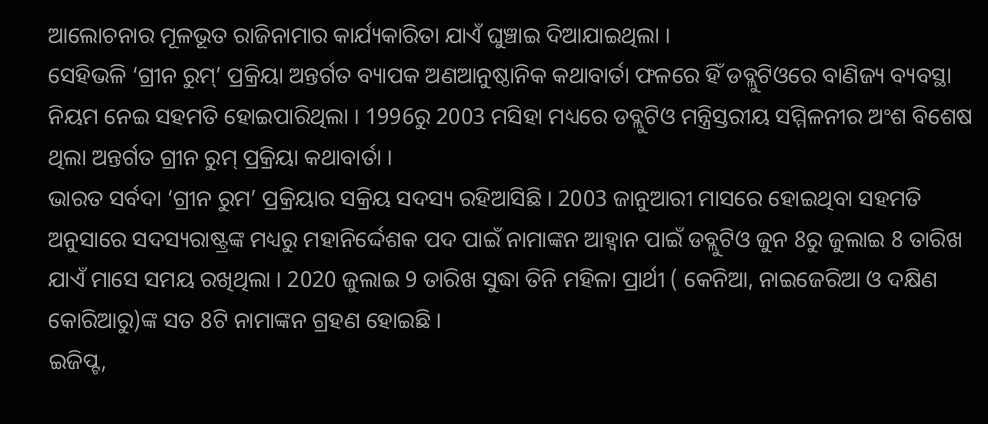ଆଲୋଚନାର ମୂଳଭୂତ ରାଜିନାମାର କାର୍ଯ୍ୟକାରିତା ଯାଏଁ ଘୁଞ୍ଚାଇ ଦିଆଯାଇଥିଲା ।
ସେହିଭଳି ‘ଗ୍ରୀନ ରୁମ୍’ ପ୍ରକ୍ରିୟା ଅନ୍ତର୍ଗତ ବ୍ୟାପକ ଅଣଆନୁଷ୍ଠାନିକ କଥାବାର୍ତା ଫଳରେ ହିଁ ଡବ୍ଲୁଟିଓରେ ବାଣିଜ୍ୟ ବ୍ୟବସ୍ଥା ନିୟମ ନେଇ ସହମତି ହୋଇପାରିଥିଲା । 1996ରୁ 2003 ମସିହା ମଧ୍ୟରେ ଡବ୍ଲୁଟିଓ ମନ୍ତ୍ରିସ୍ତରୀୟ ସମ୍ମିଳନୀର ଅଂଶ ବିଶେଷ ଥିଲା ଅନ୍ତର୍ଗତ ଗ୍ରୀନ ରୁମ୍ ପ୍ରକ୍ରିୟା କଥାବାର୍ତା ।
ଭାରତ ସର୍ବଦା ‘ଗ୍ରୀନ ରୁମ’ ପ୍ରକ୍ରିୟାର ସକ୍ରିୟ ସଦସ୍ୟ ରହିଆସିଛି । 2003 ଜାନୁଆରୀ ମାସରେ ହୋଇଥିବା ସହମତି ଅନୁସାରେ ସଦସ୍ୟରାଷ୍ଟ୍ରଙ୍କ ମଧ୍ୟରୁ ମହାନିର୍ଦ୍ଦେଶକ ପଦ ପାଇଁ ନାମାଙ୍କନ ଆହ୍ବାନ ପାଇଁ ଡବ୍ଲୁଟିଓ ଜୁନ 8ରୁ ଜୁଲାଇ 8 ତାରିଖ ଯାଏଁ ମାସେ ସମୟ ରଖିଥିଲା । 2020 ଜୁଲାଇ 9 ତାରିଖ ସୁଦ୍ଧା ତିନି ମହିଳା ପ୍ରାର୍ଥୀ ( କେନିଆ, ନାଇଜେରିଆ ଓ ଦକ୍ଷିଣ କୋରିଆରୁ)ଙ୍କ ସତ 8ଟି ନାମାଙ୍କନ ଗ୍ରହଣ ହୋଇଛି ।
ଇଜିପ୍ଟ,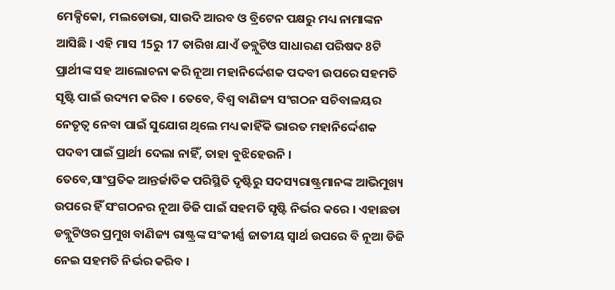ମେକ୍ସିକୋ, ମଲଡୋଭା, ସାଉଦି ଆରବ ଓ ବ୍ରିଟେନ ପକ୍ଷରୁ ମଧ୍ୟ ନାମାଙ୍କନ ଆସିଛି । ଏହି ମାସ 15ରୁ 17 ତାରିଖ ଯାଏଁ ଡବ୍ଲୁଟିଓ ସାଧାରଣ ପରିଷଦ 8ଟି ପ୍ରାର୍ଥୀଙ୍କ ସହ ଆଲୋଚନା କରି ନୂଆ ମହାନିର୍ଦ୍ଦେଶକ ପଦବୀ ଉପରେ ସହମତି ସୃଷ୍ଟି ପାଇଁ ଉଦ୍ୟମ କରିବ । ତେବେ, ବିଶ୍ବ ବାଣିଜ୍ୟ ସଂଗଠନ ସଚିବାଳୟର ନେତୃତ୍ବ ନେବା ପାଇଁ ସୁଯୋଗ ଥିଲେ ମଧ୍ୟ କାହିଁକି ଭାରତ ମହାନିର୍ଦ୍ଦେଶକ ପଦବୀ ପାଇଁ ପ୍ରାର୍ଥୀ ଦେଲା ନାହିଁ, ତାହା ବୁଝିହେଉନି ।
ତେବେ,ସାଂପ୍ରତିକ ଆନ୍ତର୍ଜାତିକ ପରିସ୍ଥିତି ଦୃଷ୍ଟିରୁ ସଦସ୍ୟରାଷ୍ଟ୍ରମାନଙ୍କ ଆଭିମୁଖ୍ୟ ଉପରେ ହିଁ ସଂଗଠନର ନୂଆ ଡିଜି ପାଇଁ ସହମତି ସୃଷ୍ଟି ନିର୍ଭର କରେ । ଏହାଛଡା ଡବ୍ଲୁଟିଓର ପ୍ରମୁଖ ବାଣିଜ୍ୟ ରାଷ୍ଟ୍ରଙ୍କ ସଂକୀର୍ଣ୍ଣ ଜାତୀୟ ସ୍ବାର୍ଥ ଉପରେ ବି ନୂଆ ଡିଜି ନେଇ ସହମତି ନିର୍ଭର କରିବ ।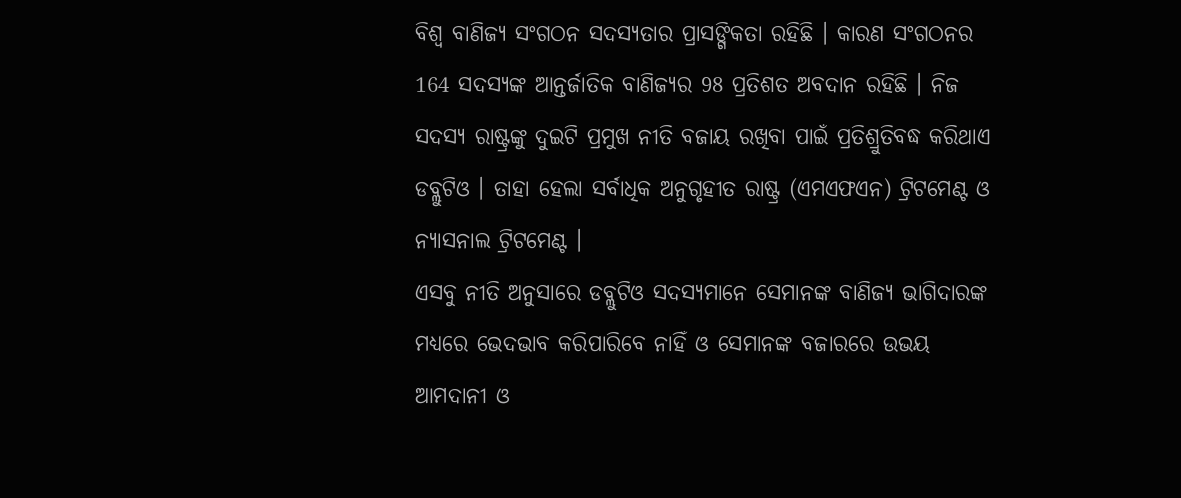ବିଶ୍ବ ବାଣିଜ୍ୟ ସଂଗଠନ ସଦସ୍ୟତାର ପ୍ରାସଙ୍ଗିକତା ରହିଛି । କାରଣ ସଂଗଠନର 164 ସଦସ୍ୟଙ୍କ ଆନ୍ତର୍ଜାତିକ ବାଣିଜ୍ୟର 98 ପ୍ରତିଶତ ଅବଦାନ ରହିଛି । ନିଜ ସଦସ୍ୟ ରାଷ୍ଟ୍ରଙ୍କୁ ଦୁଇଟି ପ୍ରମୁଖ ନୀତି ବଜାୟ ରଖିବା ପାଇଁ ପ୍ରତିଶ୍ରୁତିବଦ୍ଧ କରିଥାଏ ଡବ୍ଲୁଟିଓ । ତାହା ହେଲା ସର୍ବାଧିକ ଅନୁଗୃହୀତ ରାଷ୍ଟ୍ର (ଏମଏଫଏନ) ଟ୍ରିଟମେଣ୍ଟ ଓ ନ୍ୟାସନାଲ ଟ୍ରିଟମେଣ୍ଟ ।
ଏସବୁ ନୀତି ଅନୁସାରେ ଡବ୍ଲୁଟିଓ ସଦସ୍ୟମାନେ ସେମାନଙ୍କ ବାଣିଜ୍ୟ ଭାଗିଦାରଙ୍କ ମଧ୍ୟରେ ଭେଦଭାବ କରିପାରିବେ ନାହିଁ ଓ ସେମାନଙ୍କ ବଜାରରେ ଉଭୟ ଆମଦାନୀ ଓ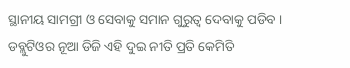ସ୍ଥାନୀୟ ସାମଗ୍ରୀ ଓ ସେବାକୁ ସମାନ ଗୁରୁତ୍ବ ଦେବାକୁ ପଡିବ ।
ଡବ୍ଲୁଟିଓର ନୂଆ ଡିଜି ଏହି ଦୁଇ ନୀତି ପ୍ରତି କେମିତି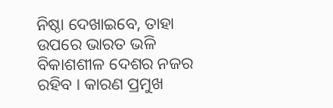ନିଷ୍ଠା ଦେଖାଇବେ, ତାହା ଉପରେ ଭାରତ ଭଳି ବିକାଶଶୀଳ ଦେଶର ନଜର ରହିବ । କାରଣ ପ୍ରମୁଖ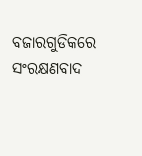ବଜାରଗୁଡିକରେ ସଂରକ୍ଷଣବାଦ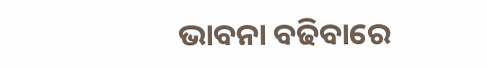ଭାବନା ବଢିବାରେ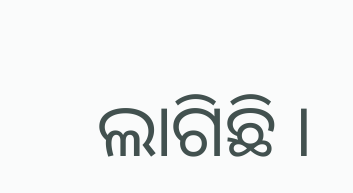ଲାଗିଛି ।